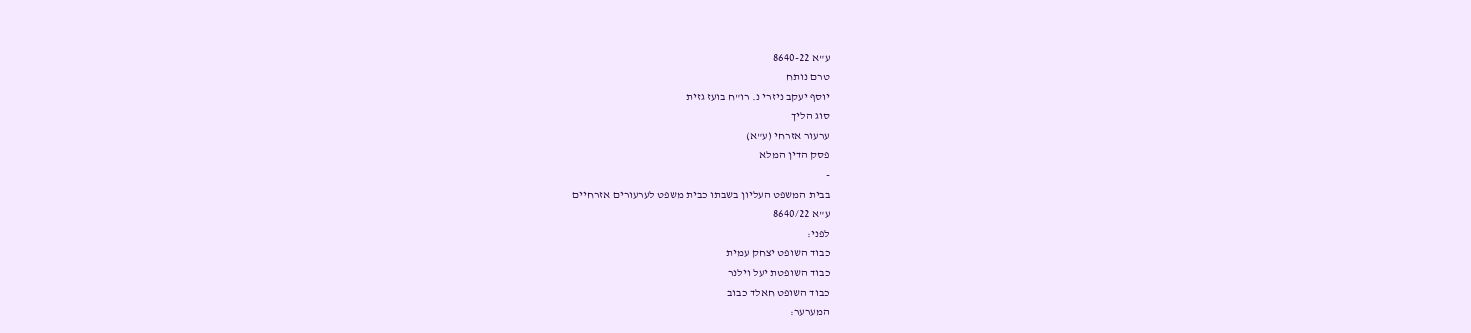ע"א 8640-22
טרם נותח
יוסף יעקב ניזרי נ. רו"ח בועז גזית
סוג הליך
ערעור אזרחי (ע"א)
פסק הדין המלא
-
בבית המשפט העליון בשבתו כבית משפט לערעורים אזרחיים
ע"א 8640/22
לפני:
כבוד השופט יצחק עמית
כבוד השופטת יעל וילנר
כבוד השופט חאלד כבוב
המערער: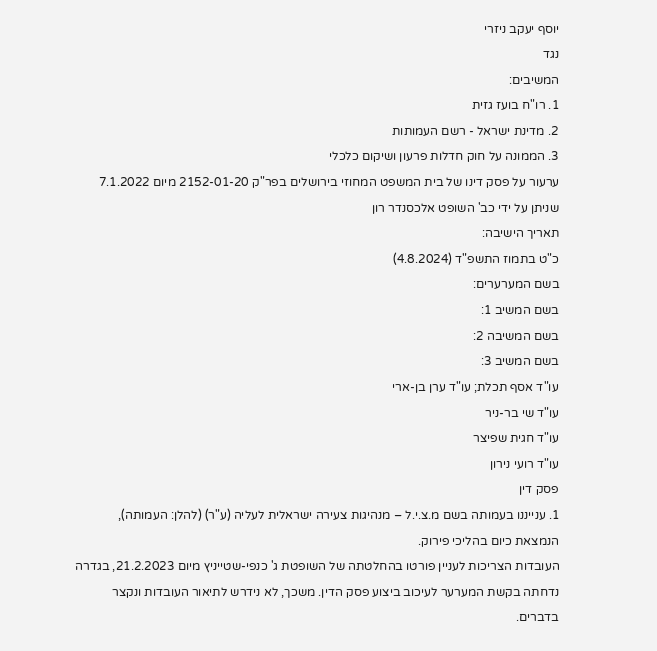יוסף יעקב ניזרי
נגד
המשיבים:
1. רו"ח בועז גזית
2. מדינת ישראל - רשם העמותות
3. הממונה על חוק חדלות פרעון ושיקום כלכלי
ערעור על פסק דינו של בית המשפט המחוזי בירושלים בפר"ק 2152-01-20 מיום 7.1.2022 שניתן על ידי כב' השופט אלכסנדר רון
תאריך הישיבה:
כ"ט בתמוז התשפ"ד (4.8.2024)
בשם המערערים:
בשם המשיב 1:
בשם המשיבה 2:
בשם המשיב 3:
עו"ד אסף תכלת; עו"ד ערן בן-ארי
עו"ד שי בר-ניר
עו"ד חגית שפיצר
עו"ד רועי נירון
פסק דין
1. ענייננו בעמותה בשם מ.צ.י.ל – מנהיגות צעירה ישראלית לעליה (ע"ר) (להלן: העמותה), הנמצאת כיום בהליכי פירוק.
העובדות הצריכות לעניין פורטו בהחלטתה של השופטת ג' כנפי-שטייניץ מיום 21.2.2023, בגדרה נדחתה בקשת המערער לעיכוב ביצוע פסק הדין. משכך, לא נידרש לתיאור העובדות ונקצר בדברים.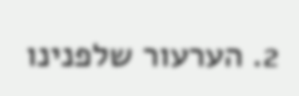2. הערעור שלפנינו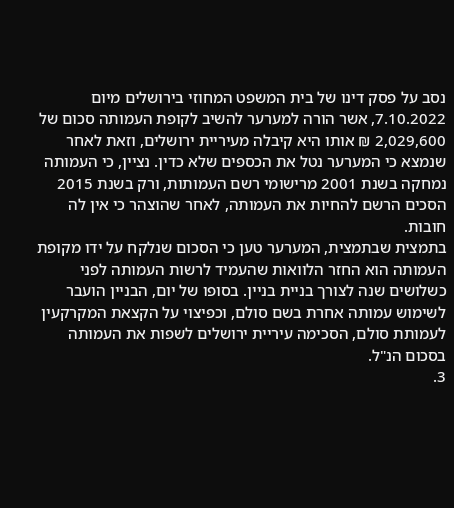נסב על פסק דינו של בית המשפט המחוזי בירושלים מיום 7.10.2022, אשר הורה למערער להשיב לקופת העמותה סכום של 2,029,600 ₪ אותו היא קיבלה מעיריית ירושלים, וזאת לאחר שנמצא כי המערער נטל את הכספים שלא כדין. נציין, כי העמותה נמחקה בשנת 2001 מרישומי רשם העמותות, ורק בשנת 2015 הסכים הרשם להחיות את העמותה, לאחר שהוצהר כי אין לה חובות.
בתמצית שבתמצית, המערער טען כי הסכום שנלקח על ידו מקופת העמותה הוא החזר הלוואות שהעמיד לרשות העמותה לפני כשלושים שנה לצורך בניית בניין. בסופו של יום, הבניין הועבר לשימוש עמותה אחרת בשם סולם, וכפיצוי על הקצאת המקרקעין לעמותת סולם, הסכימה עיריית ירושלים לשפות את העמותה בסכום הנ"ל.
3.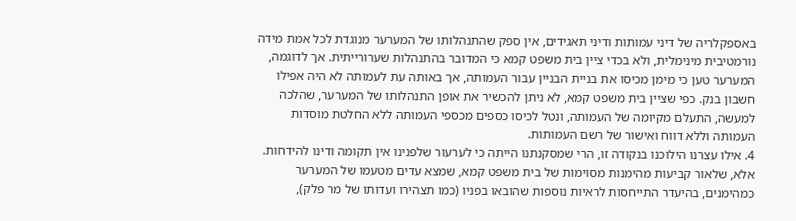באספקלריה של דיני עמותות ודיני תאגידים, אין ספק שהתנהלותו של המערער מנוגדת לכל אמת מידה נורמטיבית מינימלית, ולא בכדי ציין בית משפט קמא כי המדובר בהתנהלות שערורייתית. אך לדוגמה, המערער טען כי מימן מכיסו את בניית הבניין עבור העמותה, אך באותה עת לעמותה לא היה אפילו חשבון בנק. כפי שציין בית משפט קמא, לא ניתן להכשיר את אופן התנהלותו של המערער, שהלכה למעשה, התעלם מקיומה של העמותה, ונטל לכיסו כספים מכספי העמותה ללא החלטת מוסדות העמותה וללא דווח ואישור של רשם העמותות.
4. אילו עצרנו הילוכנו בנקודה זו, הרי שמסקנתנו הייתה כי לערעור שלפנינו אין תקומה ודינו להידחות. אלא, שלאור קביעות מהימנות מסוימות של בית משפט קמא, שמצא עדים מטעמו של המערער כמהימנים, בהיעדר התייחסות לראיות נוספות שהובאו בפניו (כמו תצהירו ועדותו של מר פלק),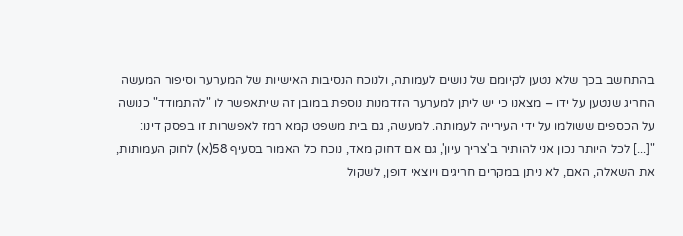בהתחשב בכך שלא נטען לקיומם של נושים לעמותה, ולנוכח הנסיבות האישיות של המערער וסיפור המעשה החריג שנטען על ידו – מצאנו כי יש ליתן למערער הזדמנות נוספת במובן זה שיתאפשר לו "להתמודד" כנושה על הכספים ששולמו על ידי העירייה לעמותה. למעשה, גם בית משפט קמא רמז לאפשרות זו בפסק דינו:
"[...] לכל היותר נכון אני להותיר ב'צריך עיון', גם אם דחוק מאד, נוכח כל האמור בסעיף 58(א) לחוק העמותות, את השאלה, האם, לא ניתן במקרים חריגים ויוצאי דופן, לשקול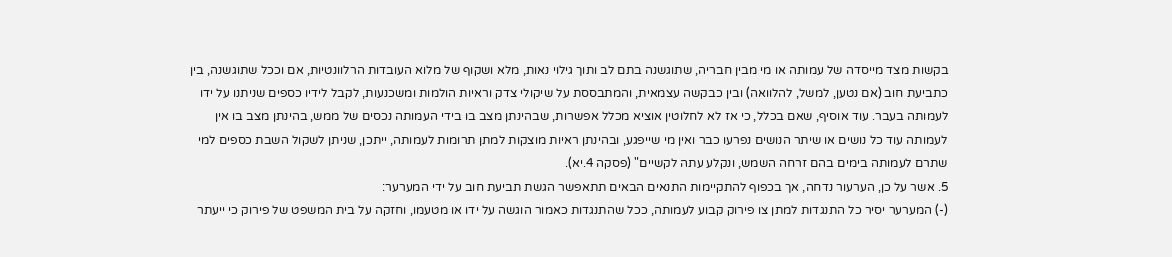בקשות מצד מייסדה של עמותה או מי מבין חבריה, שתוגשנה בתם לב ותוך גילוי נאות, מלא ושקוף של מלוא העובדות הרלוונטיות, אם וככל שתוגשנה, בין כתביעת חוב (אם נטען, למשל, להלוואה) ובין כבקשה עצמאית, והמתבססת על שיקולי צדק וראיות הולמות ומשכנעות, לקבל לידיו כספים שניתנו על ידו לעמותה בעבר. עוד אוסיף, שאם בכלל, כי אז לא לחלוטין אוציא מכלל אפשרות, שבהינתן מצב בו בידי העמותה נכסים של ממש, בהינתן מצב בו אין לעמותה עוד כל נושים או שיתר הנושים נפרעו כבר ואין מי שייפגע, ובהינתן ראיות מוצקות למתן תרומות לעמותה, ייתכן, שניתן לשקול השבת כספים למי שתרם לעמותה בימים בהם זרחה השמש, ונקלע עתה לקשיים" (פסקה 4.יא).
5. אשר על כן, הערעור נדחה, אך בכפוף להתקיימות התנאים הבאים תתאפשר הגשת תביעת חוב על ידי המערער:
(-) המערער יסיר כל התנגדות למתן צו פירוק קבוע לעמותה, ככל שהתנגדות כאמור הוגשה על ידו או מטעמו, וחזקה על בית המשפט של פירוק כי ייעתר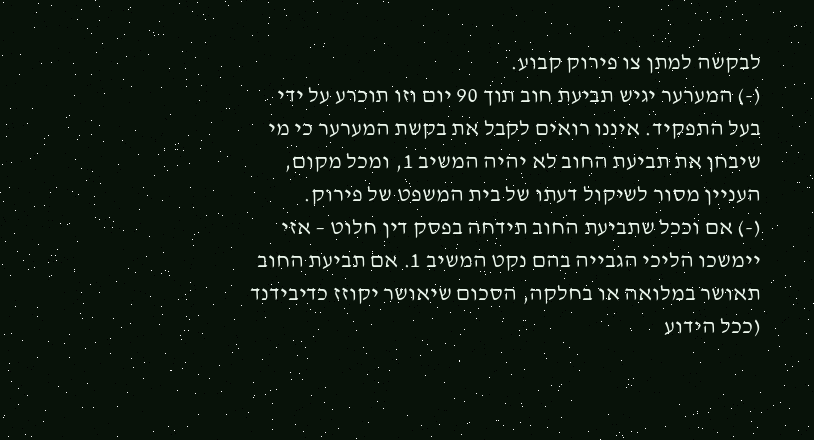לבקשה למתן צו פירוק קבוע.
(-) המערער יגיש תביעת חוב תוך 90 יום וזו תוכרע על ידי בעל התפקיד. איננו רואים לקבל את בקשת המערער כי מי שיבחן את תביעת החוב לא יהיה המשיב 1, ומכל מקום, העניין מסור לשיקול דעתו של בית המשפט של פירוק.
(-) אם וככל שתביעת החוב תידחה בפסק דין חלוט – אזי יימשכו הליכי הגבייה בהם נקט המשיב 1. אם תביעת החוב תאושר במלואה או בחלקה, הסכום שיאושר יקוזז כדיבידנד (ככל הידוע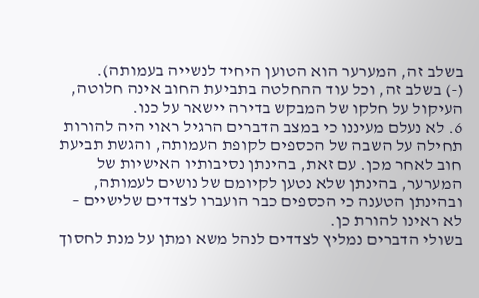בשלב זה, המערער הוא הטוען היחיד לנשייה בעמותה).
(-) בשלב זה, וכל עוד ההחלטה בתביעת החוב אינה חלוטה, העיקול על חלקו של המבקש בדירה יישאר על כנו.
6. לא נעלם מעיננו כי במצב הדברים הרגיל ראוי היה להורות תחילה על השבה של הכספים לקופת העמותה, והגשת תביעת חוב לאחר מכן. עם זאת, בהינתן נסיבותיו האישיות של המערער, בהינתן שלא נטען לקיומם של נושים לעמותה, ובהינתן הטענה כי הכספים כבר הועברו לצדדים שלישיים – לא ראינו להורת כן.
בשולי הדברים נמליץ לצדדים לנהל משא ומתן על מנת לחסוך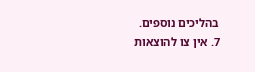בהליכים נוספים.
7. אין צו להוצאות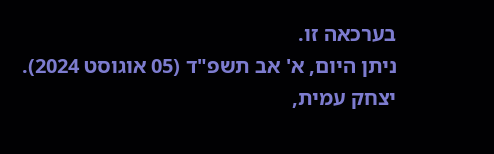בערכאה זו.
ניתן היום, א' אב תשפ"ד (05 אוגוסט 2024).
יצחק עמית,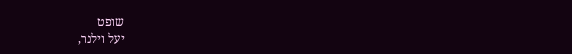שופט
יעל וילנר,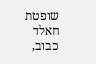שופטת
חאלד כבוב,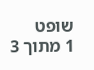שופט
1 מתוך 3